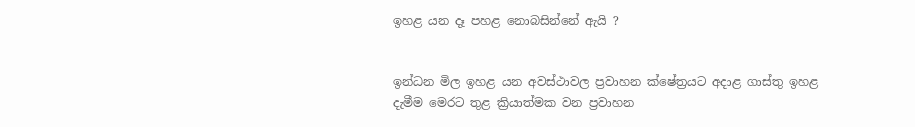ඉහළ යන දෑ පහළ නොබසින්නේ ඇයි ?


ඉන්ධන මිල ඉහළ යන අවස්ථාවල ප්‍රවාහන ක්ෂේත්‍රයට අදාළ ගාස්තු ඉහළ දැමීම මෙරට තුළ ක්‍රියාත්මක වන ප්‍රවාහන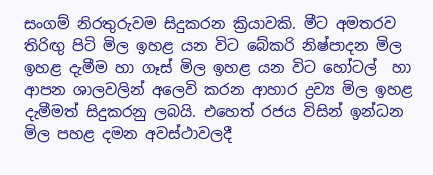සංගම් නිරතුරුවම සිදුකරන ක්‍රියාවකි. මීට අමතරව තිරිඟු පිටි මිල ඉහළ යන විට බේකරි නිෂ්පාදන මිල ඉහළ දැමීම හා ගෑස් මිල ඉහළ යන විට හෝටල්  හා ආපන ශාලවලින් අලෙවි කරන ආහාර ද්‍රව්‍ය මිල ඉහළ දැමීමත් සිදුකරනු ලබයි. එහෙත් රජය විසින් ඉන්ධන මිල පහළ දමන අවස්ථාවලදී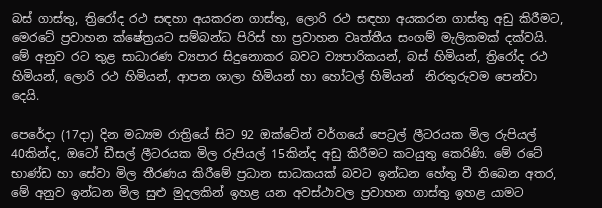බස් ගාස්තු, ත්‍රිරෝද රථ සඳහා අයකරන ගාස්තු, ලොරි රථ සඳහා අයකරන ගාස්තු අඩු කිරීමට, මෙරටේ ප්‍රවාහන ක්ෂේත්‍රයට සම්බන්ධ පිරිස් හා ප්‍රවාහන වෘත්තීය සංගම් මැලිකමක් දක්වයි. මේ අනුව රට තුළ සාධාරණ ව්‍යපාර සිදුනොකර බවට ව්‍යපාරිකයන්, බස් හිමියන්, ත්‍රිරෝද රථ හිමියන්, ලොරි රථ හිමියන්, ආපන ශාලා හිමියන් හා හෝටල් හිමියන්  නිරතුරුවම පෙන්වා දෙයි.

පෙරේදා (17දා) දින මධ්‍යම රාත්‍රියේ සිට 92 ඔක්ටේන් වර්ගයේ පෙට්‍රල් ලීටරයක මිල රුපියල් 40කින්ද, ඔටෝ ඩීසල් ලීටරයක මිල රුපියල් 15කින්ද අඩු කිරීමට කටයුතු කෙරිණි. මේ රටේ භාණ්ඩ හා සේවා මිල තීරණය කිරීමේ ප්‍රධාන සාධකයක් බවට ඉන්ධන හේතු වී තිබෙන අතර, මේ අනුව ඉන්ධන මිල සුළු මුදලකින් ඉහළ යන අවස්ථාවල ප්‍රවාහන ගාස්තු ඉහළ යාමට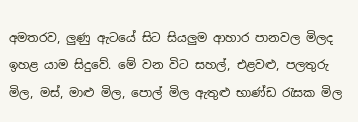අමතරව, ලුණු ඇටයේ සිට සියලුම ආහාර පානවල මිලද ඉහළ යාම සිදුවේ. මේ වන විට සහල්, එළවළු, පලතුරු මිල, මස්, මාළු මිල, පොල් මිල ඇතුළු භාණ්ඩ රැසක මිල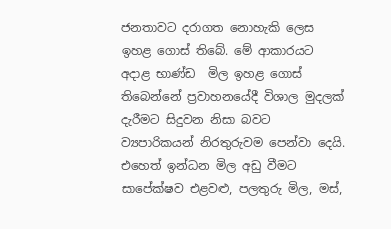ජනතාවට දරාගත නොහැකි ලෙස ඉහළ ගොස් තිබේ. මේ ආකාරයට අදාළ භාණ්ඩ  මිල ඉහළ ගොස් තිබෙන්නේ ප්‍රවාහනයේදී විශාල මුදලක් දැරීමට සිදුවන නිසා බවට ව්‍යපාරිකයන් නිරතුරුවම පෙන්වා දෙයි. එහෙත් ඉන්ධන මිල අඩු වීමට සාපේක්ෂව එළවළු, පලතුරු මිල, මස්,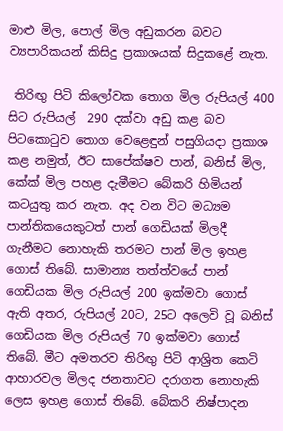මාළු මිල, පොල් මිල අඩුකරන බවට ව්‍යපාරිකයන් කිසිදු ප්‍රකාශයක් සිදුකළේ නැත.

 තිරිඟු පිටි කිලෝවක තොග මිල රුපියල් 400 සිට රුපියල්  290 දක්වා අඩු කළ බව පිටකොටුව තොග වෙළෙඳුන් පසුගියදා ප්‍රකාශ කළ නමුත්, ඊට සාපේක්ෂව පාන්, බනිස් මිල, කේක් මිල පහළ දැමීමට බේකරි හිමියන් කටයුතු කර නැත. අද වන විට මධ්‍යම පාන්තිකයෙකුටත් පාන් ගෙඩියක් මිලදී ගැනීමට නොහැකි තරමට පාන් මිල ඉහළ ගොස් තිබේ. සාමාන්‍ය තත්ත්වයේ පාන් ගෙඩියක මිල රුපියල් 200 ඉක්මවා ගොස් ඇති අතර, රුපියල් 20ට, 25ට අලෙවි වූ බනිස් ගෙඩියක මිල රුපියල් 70 ඉක්මවා ගොස් තිබේ. මීට අමතරව තිරිඟු පිටි ආශ්‍රිත කෙටි ආහාරවල මිලද ජනතාවට දරාගත නොහැකි ලෙස ඉහළ ගොස් තිබේ. බේකරි නිෂ්පාදන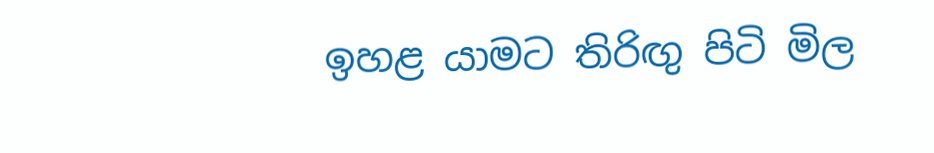ඉහළ යාමට තිරිඟු පිටි මිල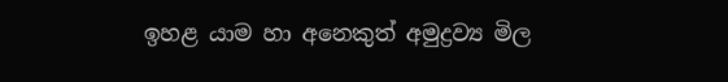ඉහළ යාම හා අනෙකුත් අමුද්‍රව්‍ය මිල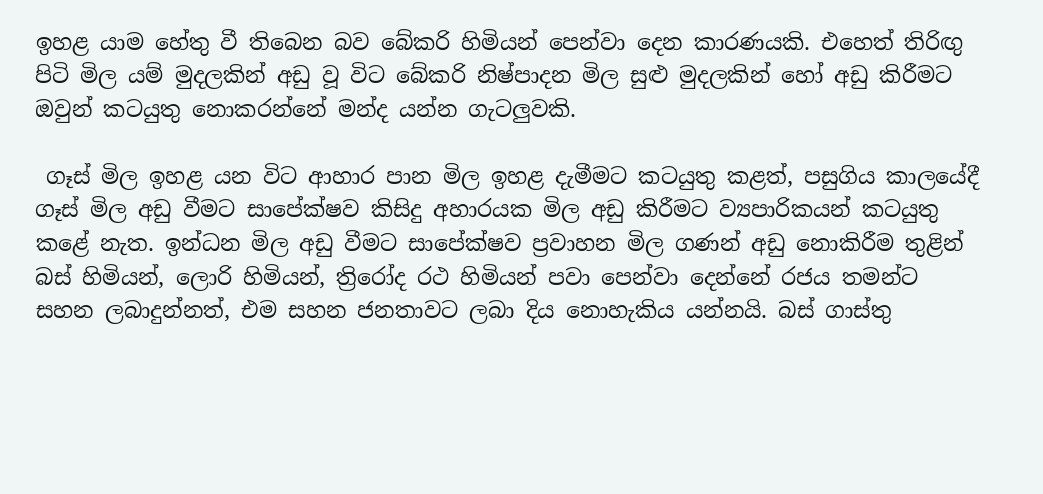ඉහළ යාම හේතු වී තිබෙන බව බේකරි හිමියන් පෙන්වා දෙන කාරණයකි. එහෙත් තිරිඟු පිටි මිල යම් මුදලකින් අඩු වූ විට බේකරි නිෂ්පාදන මිල සුළු මුදලකින් හෝ අඩු කිරීමට ඔවුන් කටයුතු නොකරන්නේ මන්ද යන්න ගැටලුවකි.

 ගෑස් මිල ඉහළ යන විට ආහාර පාන මිල ඉහළ දැමීමට කටයුතු කළත්, පසුගිය කාලයේදී ගෑස් මිල අඩු වීමට සාපේක්ෂව කිසිදු අහාරයක මිල අඩු කිරීමට ව්‍යපාරිකයන් කටයුතු කළේ නැත. ඉන්ධන මිල අඩු වීමට සාපේක්ෂව ප්‍රවාහන මිල ගණන් අඩු නොකිරීම තුළින් බස් හිමියන්, ලොරි හිමියන්, ත්‍රිරෝද රථ හිමියන් පවා පෙන්වා දෙන්නේ රජය තමන්ට සහන ලබාදුන්නත්, එම සහන ජනතාවට ලබා දිය නොහැකිය යන්නයි. බස් ගාස්තු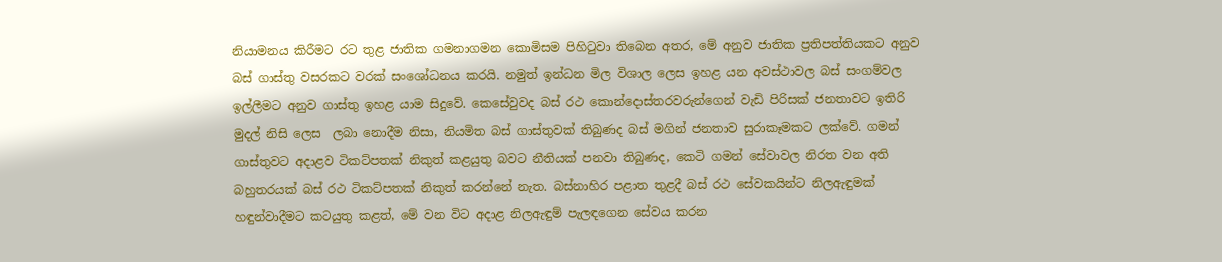නියාමනය කිරීමට රට තුළ ජාතික ගමනාගමන කොමිසම පිහිටුවා තිබෙන අතර, මේ අනුව ජාතික ප්‍රතිපත්තියකට අනුව බස් ගාස්තු වසරකට වරක් සංශෝධනය කරයි. නමුත් ඉන්ධන මිල විශාල ලෙස ඉහළ යන අවස්ථාවල බස් සංගම්වල ඉල්ලීමට අනුව ගාස්තු ඉහළ යාම සිදුවේ. කෙසේවුවද බස් රථ කොන්දොස්තරවරුන්ගෙන් වැඩි පිරිසක් ජනතාවට ඉතිරි මුදල් නිසි ලෙස  ලබා නොදීම නිසා, නියමිත බස් ගාස්තුවක් තිබුණද බස් මගින් ජනතාව සුරාකෑමකට ලක්වේ. ගමන් ගාස්තුවට අදාළව ටිකට්පතක් නිකුත් කළයුතු බවට නීතියක් පනවා තිබුණද, කෙටි ගමන් සේවාවල නිරත වන අති බහුතරයක් බස් රථ ටිකට්පතක් නිකුත් කරන්නේ නැත. බස්නාහිර පළාත තුළදී බස් රථ සේවකයින්ට නිලඇඳුමක් හඳුන්වාදීමට කටයුතු කළත්, මේ වන විට අදාළ නිලඇඳුම් පැලඳගෙන සේවය කරන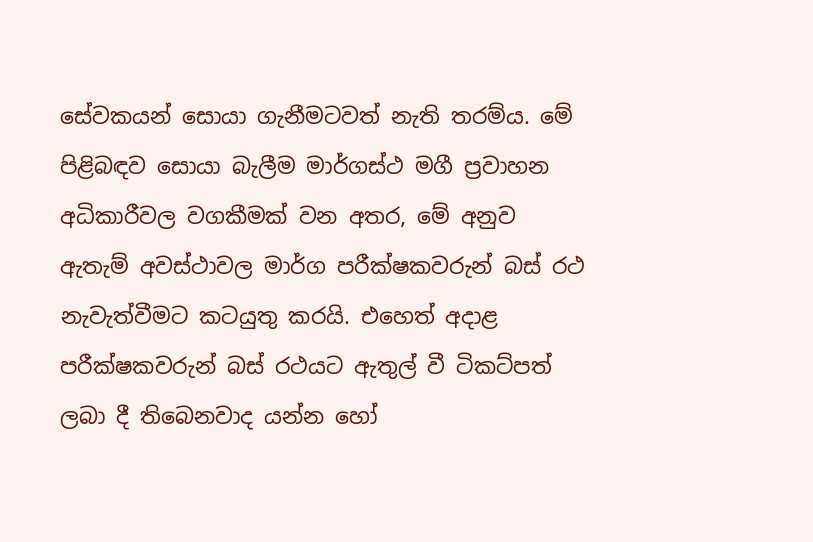සේවකයන් සොයා ගැනීමටවත් නැති තරම්ය. මේ පිළිබඳව සොයා බැලීම මාර්ගස්ථ මගී ප්‍රවාහන අධිකාරීවල වගකීමක් වන අතර, මේ අනුව ඇතැම් අවස්ථාවල මාර්ග පරීක්ෂකවරුන් බස් රථ නැවැත්වීමට කටයුතු කරයි. එහෙත් අදාළ පරීක්ෂකවරුන් බස් රථයට ඇතුල් වී ටිකට්පත් ලබා දී තිබෙනවාද යන්න හෝ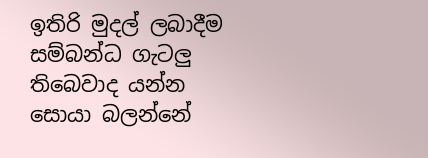ඉතිරි මුදල් ලබාදීම සම්බන්ධ ගැටලු තිබෙවාද යන්න සොයා බලන්නේ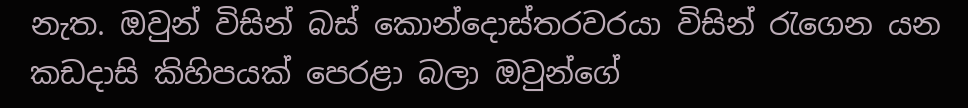නැත. ඔවුන් විසින් බස් කොන්දොස්තරවරයා විසින් රැගෙන යන කඩදාසි කිහිපයක් පෙරළා බලා ඔවුන්ගේ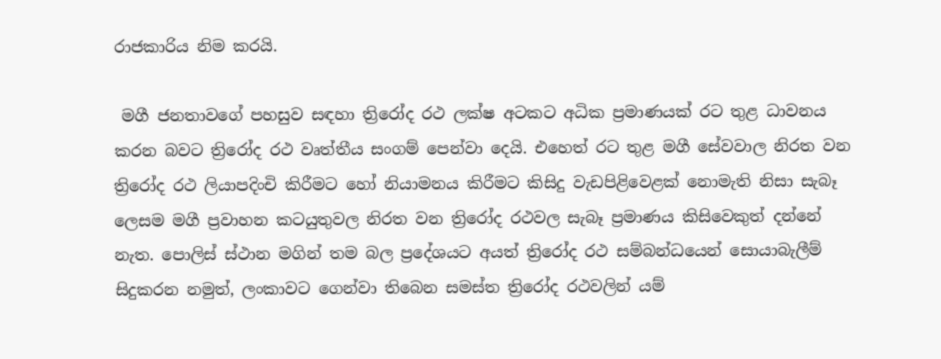රාජකාරිය නිම කරයි.

 මගී ජනතාවගේ පහසුව සඳහා ත්‍රිරෝද රථ ලක්ෂ අටකට අධික ප්‍රමාණයක් රට තුළ ධාවනය කරන බවට ත්‍රිරෝද රථ වෘත්තීය සංගම් පෙන්වා දෙයි. එහෙත් රට තුළ මගී සේවවාල නිරත වන ත්‍රිරෝද රථ ලියාපදිංචි කිරීමට හෝ නියාමනය කිරීමට කිසිදු වැඩපිළිවෙළක් නොමැති නිසා සැබෑ ලෙසම මගී ප්‍රවාහන කටයුතුවල නිරත වන ත්‍රිරෝද රථවල සැබෑ ප්‍රමාණය කිසිවෙකුත් දන්නේ නැත. පොලිස් ස්ථාන මගින් තම බල ප්‍රදේශයට අයත් ත්‍රිරෝද රථ සම්බන්ධයෙන් සොයාබැලීම් සිදුකරන නමුත්, ලංකාවට ගෙන්වා තිබෙන සමස්ත ත්‍රිරෝද රථවලින් යම්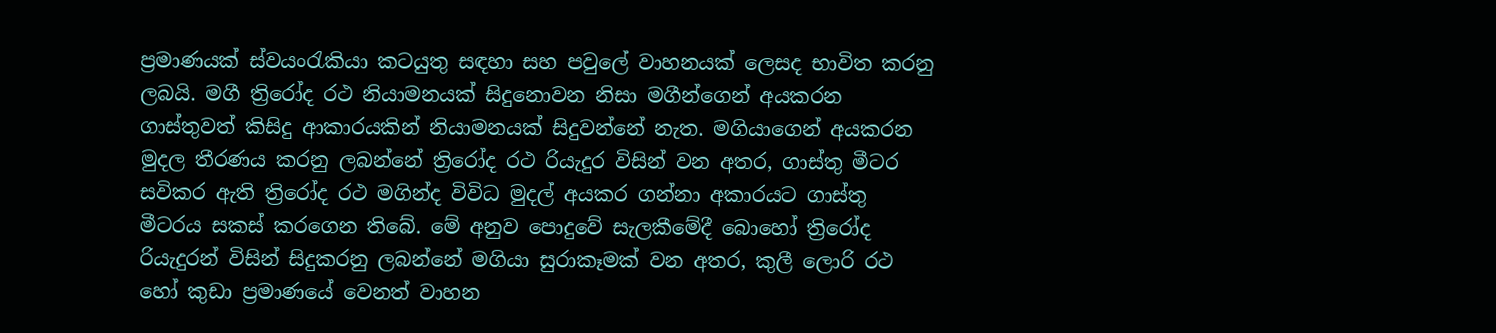ප්‍රමාණයක් ස්වයංරැකියා කටයුතු සඳහා සහ පවුලේ වාහනයක් ලෙසද භාවිත කරනු ලබයි. මගී ත්‍රිරෝද රථ නියාමනයක් සිදුනොවන නිසා මගීන්ගෙන් අයකරන ගාස්තුවත් කිසිදු ආකාරයකින් නියාමනයක් සිදුවන්නේ නැත. මගියාගෙන් අයකරන මුදල තීරණය කරනු ලබන්නේ ත්‍රිරෝද රථ රියැදුර විසින් වන අතර, ගාස්තු මීටර සවිකර ඇති ත්‍රිරෝද රථ මගින්ද විවිධ මුදල් අයකර ගන්නා අකාරයට ගාස්තු මීටරය සකස් කරගෙන තිබේ. මේ අනුව පොදුවේ සැලකීමේදී බොහෝ ත්‍රිරෝද රියැදුරන් විසින් සිදුකරනු ලබන්නේ මගියා සුරාකෑමක් වන අතර, කුලී ලොරි රථ හෝ කුඩා ප්‍රමාණයේ වෙනත් වාහන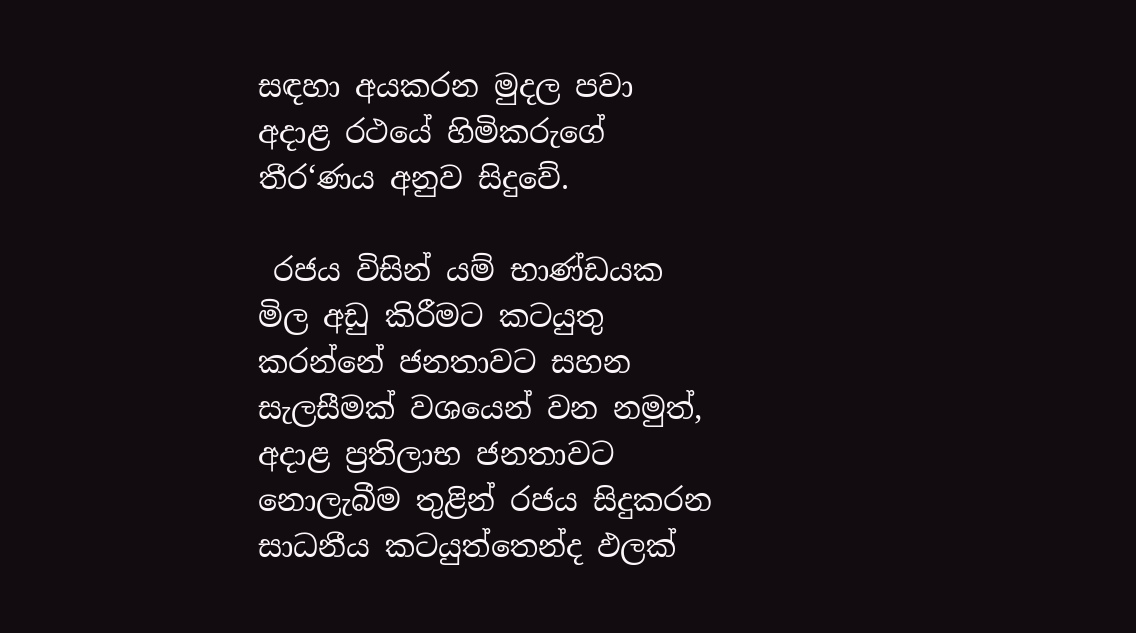සඳහා අයකරන මුදල පවා අදාළ රථයේ හිමිකරුගේ තීර‘ණය අනුව සිදුවේ.

 රජය විසින් යම් භාණ්ඩයක මිල අඩු කිරීමට කටයුතු කරන්නේ ජනතාවට සහන සැලසීමක් වශයෙන් වන නමුත්, අදාළ ප්‍රතිලාභ ජනතාවට නොලැබීම තුළින් රජය සිදුකරන සාධනීය කටයුත්තෙන්ද ඵලක්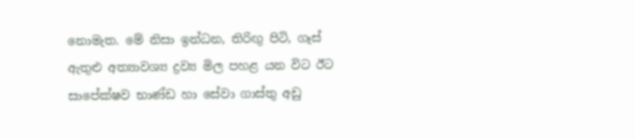නොමැත. මේ නිසා ඉන්ධන, තිරිඟු පිටි, ගෑස් ඇතුළු අත්‍යාවශ්‍ය ද්‍රව්‍ය මිල පහළ යන විට ඊට සාපේක්ෂව භාණ්ඩ හා සේවා ගාස්තු අඩු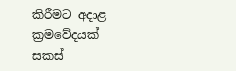කිරීමට අදාළ ක්‍රමවේදයක් සකස්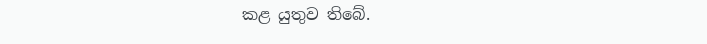කළ යුතුව තිබේ.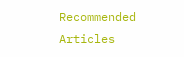Recommended Articles